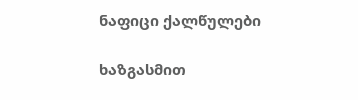ნაფიცი ქალწულები

ხაზგასმით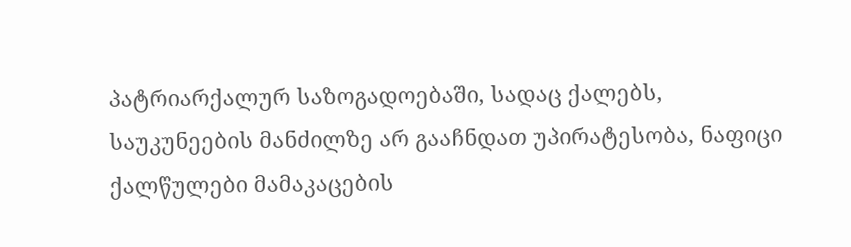პატრიარქალურ საზოგადოებაში, სადაც ქალებს, საუკუნეების მანძილზე არ გააჩნდათ უპირატესობა, ნაფიცი ქალწულები მამაკაცების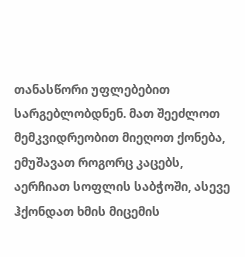თანასწორი უფლებებით სარგებლობდნენ. მათ შეეძლოთ მემკვიდრეობით მიეღოთ ქონება, ემუშავათ როგორც კაცებს, აერჩიათ სოფლის საბჭოში, ასევე ჰქონდათ ხმის მიცემის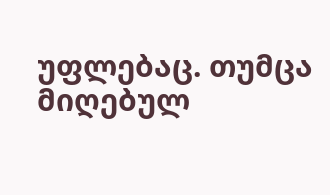უფლებაც. თუმცა მიღებულ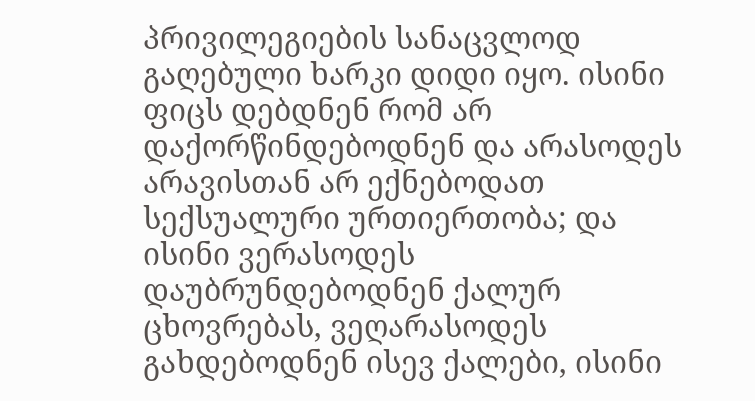პრივილეგიების სანაცვლოდ გაღებული ხარკი დიდი იყო. ისინი ფიცს დებდნენ რომ არ დაქორწინდებოდნენ და არასოდეს არავისთან არ ექნებოდათ სექსუალური ურთიერთობა; და ისინი ვერასოდეს დაუბრუნდებოდნენ ქალურ ცხოვრებას, ვეღარასოდეს გახდებოდნენ ისევ ქალები, ისინი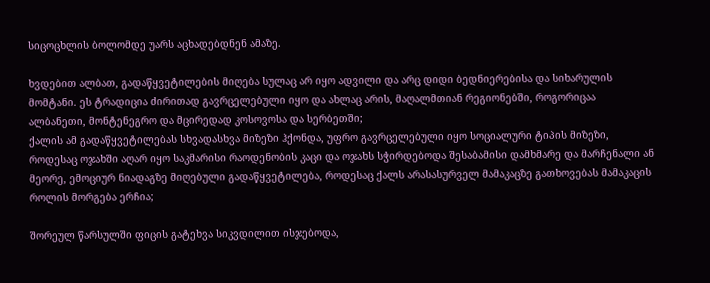სიცოცხლის ბოლომდე უარს აცხადებდნენ ამაზე.

ხვდებით ალბათ, გადაწყვეტილების მიღება სულაც არ იყო ადვილი და არც დიდი ბედნიერებისა და სიხარულის მომტანი. ეს ტრადიცია ძირითად გავრცელებული იყო და ახლაც არის, მაღალმთიან რეგიონებში, როგორიცაა ალბანეთი, მონტენეგრო და მცირედად კოსოვოსა და სერბეთში;
ქალის ამ გადაწყვეტილებას სხვადასხვა მიზეზი ჰქონდა, უფრო გავრცელებული იყო სოციალური ტიპის მიზეზი, როდესაც ოჯახში აღარ იყო საკმარისი რაოდენობის კაცი და ოჯახს სჭირდებოდა შესაბამისი დამხმარე და მარჩენალი ან მეორე, ემოციურ ნიადაგზე მიღებული გადაწყვეტილება, როდესაც ქალს არასასურველ მამაკაცზე გათხოვებას მამაკაცის როლის მორგება ერჩია;

შორეულ წარსულში ფიცის გატეხვა სიკვდილით ისჯებოდა,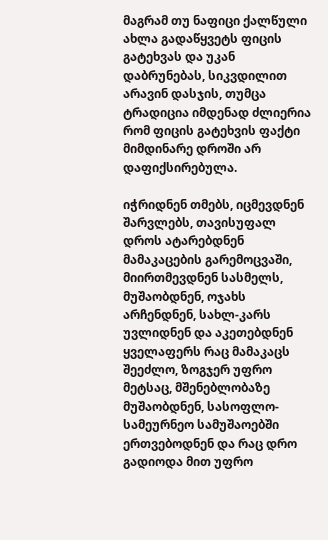მაგრამ თუ ნაფიცი ქალწული ახლა გადაწყვეტს ფიცის გატეხვას და უკან დაბრუნებას, სიკვდილით არავინ დასჯის, თუმცა ტრადიცია იმდენად ძლიერია რომ ფიცის გატეხვის ფაქტი მიმდინარე დროში არ დაფიქსირებულა.

იჭრიდნენ თმებს, იცმევდნენ შარვლებს, თავისუფალ დროს ატარებდნენ მამაკაცების გარემოცვაში, მიირთმევდნენ სასმელს, მუშაობდნენ, ოჯახს არჩენდნენ, სახლ-კარს უვლიდნენ და აკეთებდნენ ყველაფერს რაც მამაკაცს შეეძლო, ზოგჯერ უფრო მეტსაც, მშენებლობაზე მუშაობდნენ, სასოფლო-სამეურნეო სამუშაოებში ერთვებოდნენ და რაც დრო გადიოდა მით უფრო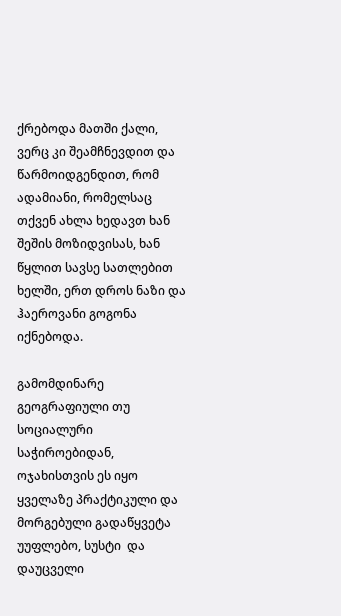ქრებოდა მათში ქალი, ვერც კი შეამჩნევდით და წარმოიდგენდით, რომ ადამიანი, რომელსაც თქვენ ახლა ხედავთ ხან შეშის მოზიდვისას, ხან წყლით სავსე სათლებით ხელში, ერთ დროს ნაზი და ჰაეროვანი გოგონა იქნებოდა.

გამომდინარე გეოგრაფიული თუ სოციალური საჭიროებიდან, ოჯახისთვის ეს იყო ყველაზე პრაქტიკული და მორგებული გადაწყვეტა უუფლებო, სუსტი  და დაუცველი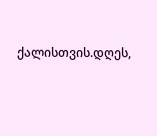ქალისთვის.დღეს,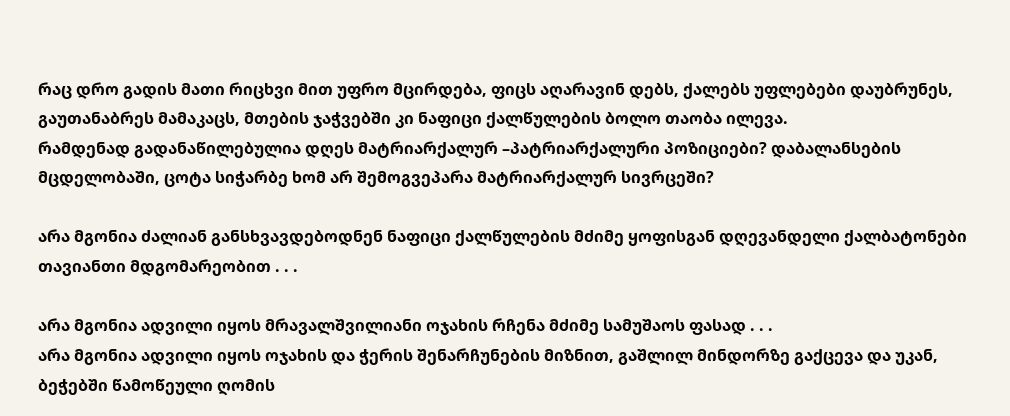რაც დრო გადის მათი რიცხვი მით უფრო მცირდება, ფიცს აღარავინ დებს, ქალებს უფლებები დაუბრუნეს, გაუთანაბრეს მამაკაცს, მთების ჯაჭვებში კი ნაფიცი ქალწულების ბოლო თაობა ილევა.
რამდენად გადანაწილებულია დღეს მატრიარქალურ –პატრიარქალური პოზიციები? დაბალანსების მცდელობაში, ცოტა სიჭარბე ხომ არ შემოგვეპარა მატრიარქალურ სივრცეში?

არა მგონია ძალიან განსხვავდებოდნენ ნაფიცი ქალწულების მძიმე ყოფისგან დღევანდელი ქალბატონები თავიანთი მდგომარეობით . . .

არა მგონია ადვილი იყოს მრავალშვილიანი ოჯახის რჩენა მძიმე სამუშაოს ფასად . . .
არა მგონია ადვილი იყოს ოჯახის და ჭერის შენარჩუნების მიზნით, გაშლილ მინდორზე გაქცევა და უკან, ბეჭებში წამოწეული ღომის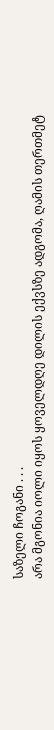საზელი ჩოგანი . . .
არა მგონია იოლი იყოს ყოველდღე დილის ექვსზე ადგომა, ღამის თერთმეტ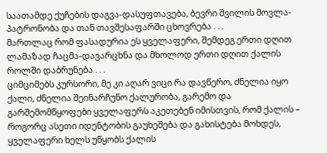საათამდე ქუჩების დაგვა-დასუფთავება, ბევრი შვილის მოვლა-პატრონობა და თან თავშესაფარში ცხოვრება . . .
მართლაც რომ ფასადურია ეს ყველაფერი, შემდეგ ერთი დღით ლამაზად ჩაცმა-დავარცხნა და მხოლოდ ერთი დღით ქალის როლში დაბრუნება . . .
ციმციმებს კურსორი, მე კი აღარ ვიცი რა დავწერო, ძნელია იყო ქალი, ძნელია შეინარჩუნო ქალურობა, გარემო და გარშემომწყოფები ყველაფერს აკეთებენ იმისთვის, რომ ქალის – როგორც ასეთი იდენტობის გაუხეშება და გახისტება მოხდეს, ყველაფერი ხელს უწყობს ქალის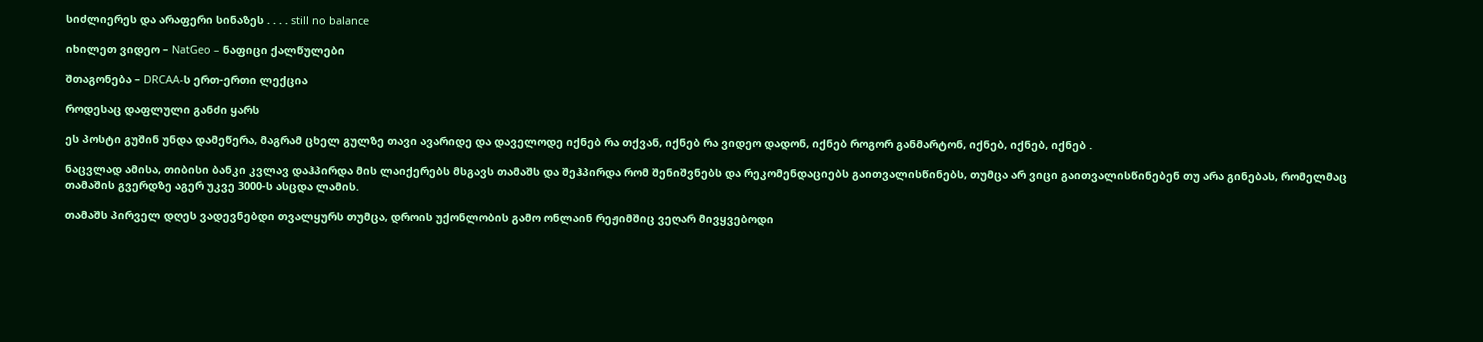სიძლიერეს და არაფერი სინაზეს . . . . still no balance

იხილეთ ვიდეო – NatGeo – ნაფიცი ქალწულები

შთაგონება – DRCAA-ს ერთ-ერთი ლექცია

როდესაც დაფლული განძი ყარს

ეს პოსტი გუშინ უნდა დამეწერა, მაგრამ ცხელ გულზე თავი ავარიდე და დაველოდე იქნებ რა თქვან, იქნებ რა ვიდეო დადონ, იქნებ როგორ განმარტონ, იქნებ, იქნებ, იქნებ .

ნაცვლად ამისა, თიბისი ბანკი კვლავ დაჰპირდა მის ლაიქერებს მსგავს თამაშს და შეჰპირდა რომ შენიშვნებს და რეკომენდაციებს გაითვალისწინებს, თუმცა არ ვიცი გაითვალისწინებენ თუ არა გინებას, რომელმაც თამაშის გვერდზე აგერ უკვე 3000-ს ასცდა ლამის.

თამაშს პირველ დღეს ვადევნებდი თვალყურს თუმცა, დროის უქონლობის გამო ონლაინ რეჟიმშიც ვეღარ მივყვებოდი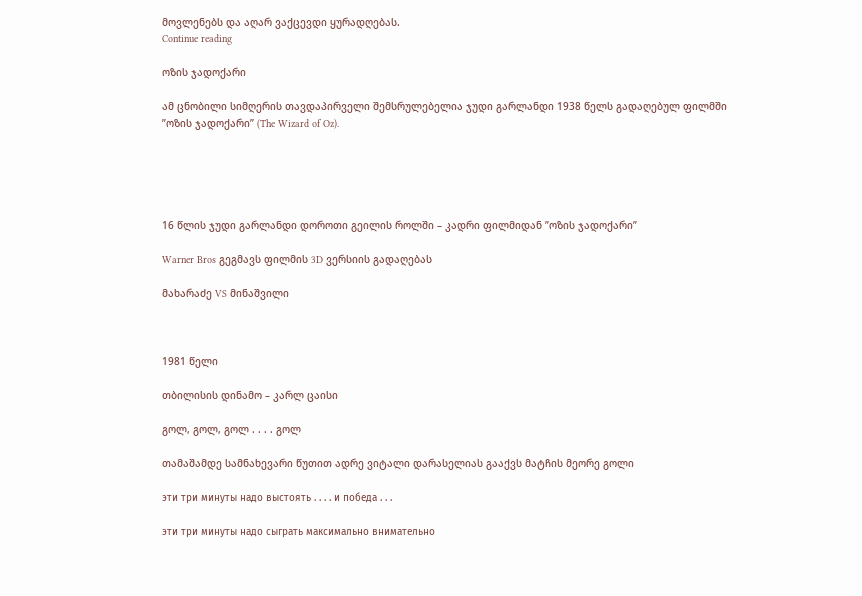მოვლენებს და აღარ ვაქცევდი ყურადღებას.
Continue reading

ოზის ჯადოქარი

ამ ცნობილი სიმღერის თავდაპირველი შემსრულებელია ჯუდი გარლანდი 1938 წელს გადაღებულ ფილმში ”ოზის ჯადოქარი” (The Wizard of Oz).





16 წლის ჯუდი გარლანდი დოროთი გეილის როლში – კადრი ფილმიდან ”ოზის ჯადოქარი”

Warner Bros გეგმავს ფილმის 3D ვერსიის გადაღებას

მახარაძე VS მინაშვილი



1981 წელი

თბილისის დინამო – კარლ ცაისი

გოლ, გოლ, გოლ . . . . გოლ

თამაშამდე სამნახევარი წუთით ადრე ვიტალი დარასელიას გააქვს მატჩის მეორე გოლი

эти три минуты надо выстоять . . . . и победа . . .

эти три минуты надо сыграть максимально внимательно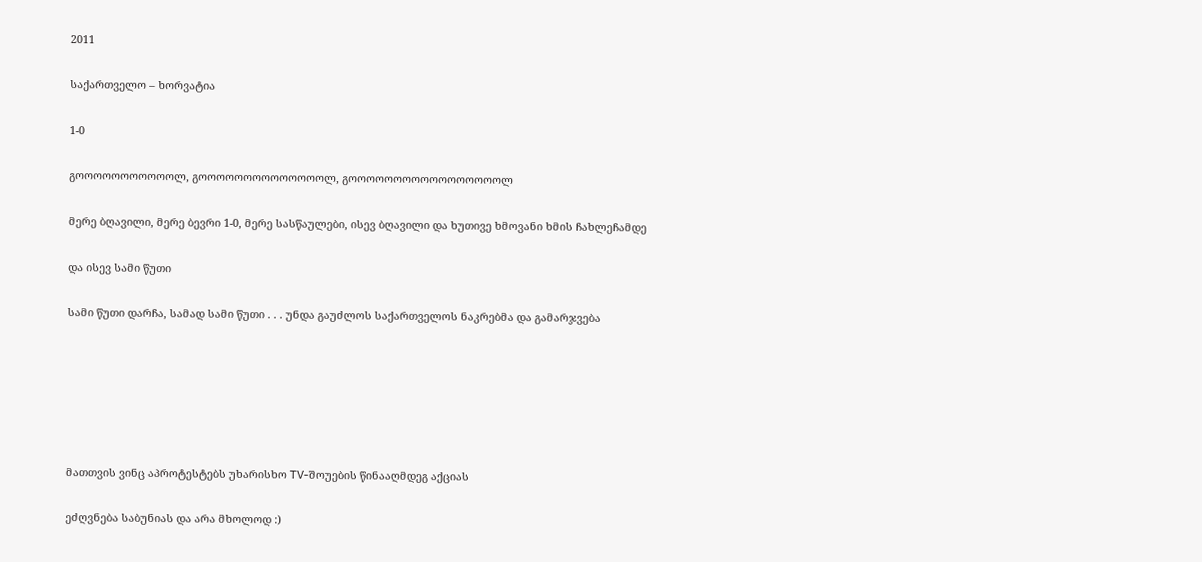2011

საქართველო – ხორვატია

1-0

გოოოოოოოოოოოლ, გოოოოოოოოოოოოოოლ, გოოოოოოოოოოოოოოოოოლ

მერე ბღავილი, მერე ბევრი 1-0, მერე სასწაულები, ისევ ბღავილი და ხუთივე ხმოვანი ხმის ჩახლეჩამდე

და ისევ სამი წუთი

სამი წუთი დარჩა, სამად სამი წუთი . . . უნდა გაუძლოს საქართველოს ნაკრებმა და გამარჯვება






მათთვის ვინც აპროტესტებს უხარისხო TV-შოუების წინააღმდეგ აქციას

ეძღვნება საბუნიას და არა მხოლოდ :)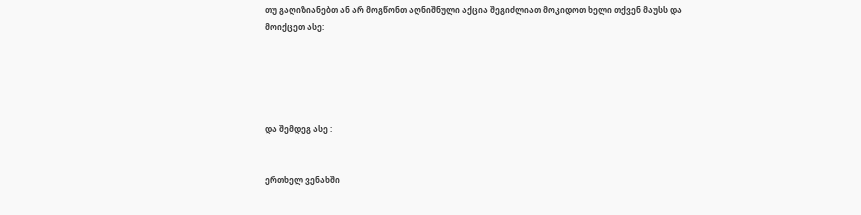თუ გაღიზიანებთ ან არ მოგწონთ აღნიშნული აქცია შეგიძლიათ მოკიდოთ ხელი თქვენ მაუსს და მოიქცეთ ასე:





და შემდეგ ასე :


ერთხელ ვენახში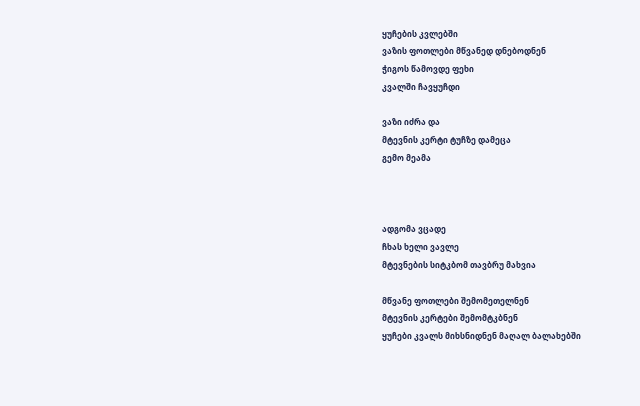ყუჩების კვლებში
ვაზის ფოთლები მწვანედ დნებოდნენ
ჭიგოს წამოვდე ფეხი
კვალში ჩავყუჩდი

ვაზი იძრა და
მტევნის კერტი ტუჩზე დამეცა
გემო მეამა



ადგომა ვცადე
ჩხას ხელი ვავლე
მტევნების სიტკბომ თავბრუ მახვია

მწვანე ფოთლები შემომეთელნენ
მტევნის კერტები შემომტკბნენ
ყუჩები კვალს მიხსნიდნენ მაღალ ბალახებში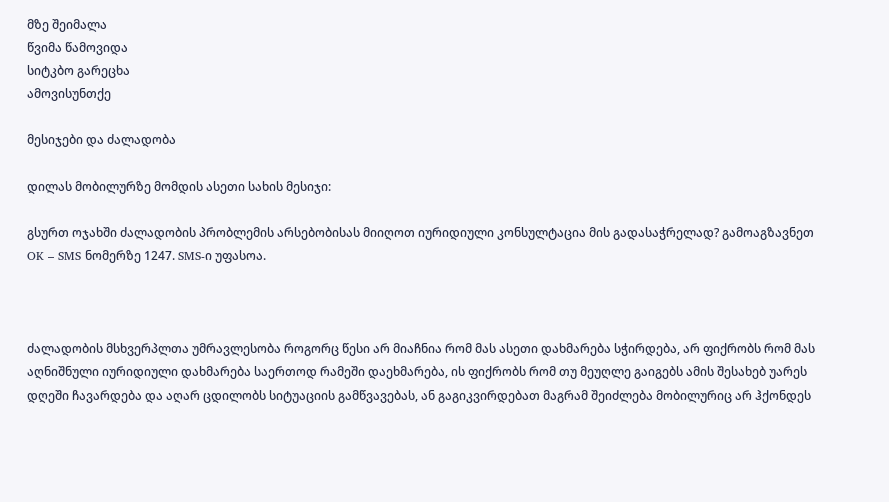მზე შეიმალა
წვიმა წამოვიდა
სიტკბო გარეცხა
ამოვისუნთქე

მესიჯები და ძალადობა

დილას მობილურზე მომდის ასეთი სახის მესიჯი:

გსურთ ოჯახში ძალადობის პრობლემის არსებობისას მიიღოთ იურიდიული კონსულტაცია მის გადასაჭრელად? გამოაგზავნეთ OK – SMS ნომერზე 1247. SMS-ი უფასოა.



ძალადობის მსხვერპლთა უმრავლესობა როგორც წესი არ მიაჩნია რომ მას ასეთი დახმარება სჭირდება, არ ფიქრობს რომ მას აღნიშნული იურიდიული დახმარება საერთოდ რამეში დაეხმარება, ის ფიქრობს რომ თუ მეუღლე გაიგებს ამის შესახებ უარეს დღეში ჩავარდება და აღარ ცდილობს სიტუაციის გამწვავებას, ან გაგიკვირდებათ მაგრამ შეიძლება მობილურიც არ ჰქონდეს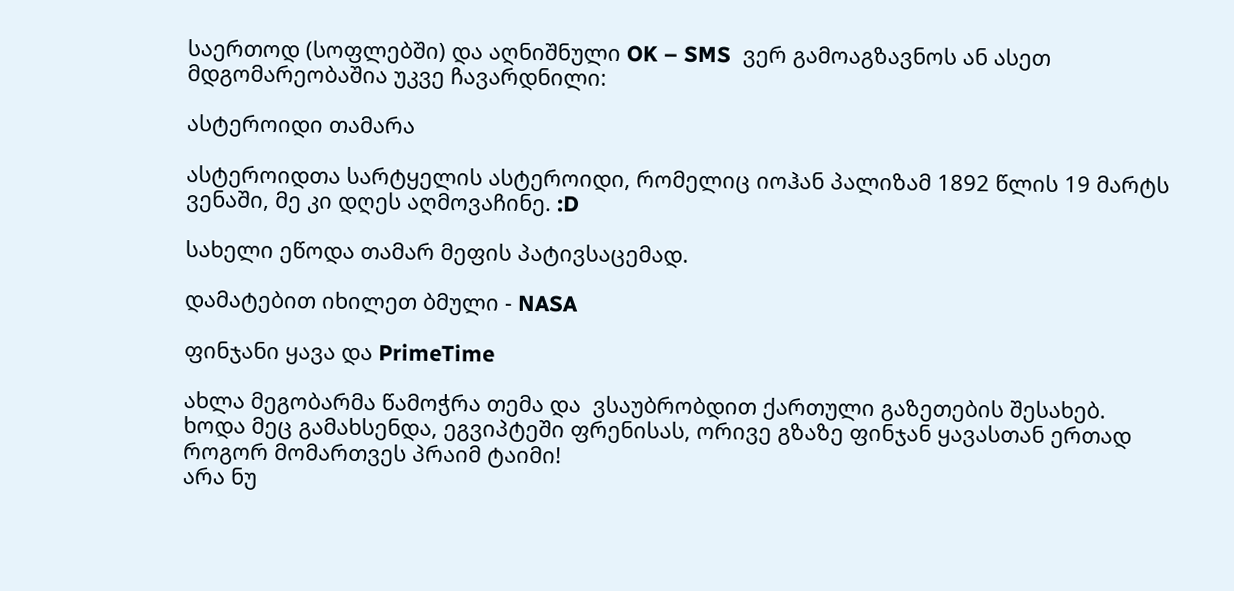საერთოდ (სოფლებში) და აღნიშნული OK – SMS  ვერ გამოაგზავნოს ან ასეთ მდგომარეობაშია უკვე ჩავარდნილი:

ასტეროიდი თამარა

ასტეროიდთა სარტყელის ასტეროიდი, რომელიც იოჰან პალიზამ 1892 წლის 19 მარტს ვენაში, მე კი დღეს აღმოვაჩინე. :D

სახელი ეწოდა თამარ მეფის პატივსაცემად.

დამატებით იხილეთ ბმული - NASA

ფინჯანი ყავა და PrimeTime

ახლა მეგობარმა წამოჭრა თემა და  ვსაუბრობდით ქართული გაზეთების შესახებ.
ხოდა მეც გამახსენდა, ეგვიპტეში ფრენისას, ორივე გზაზე ფინჯან ყავასთან ერთად როგორ მომართვეს პრაიმ ტაიმი!
არა ნუ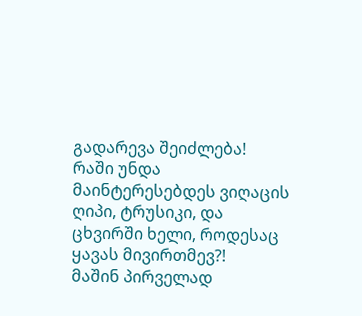გადარევა შეიძლება!
რაში უნდა მაინტერესებდეს ვიღაცის ღიპი, ტრუსიკი, და ცხვირში ხელი, როდესაც ყავას მივირთმევ?!
მაშინ პირველად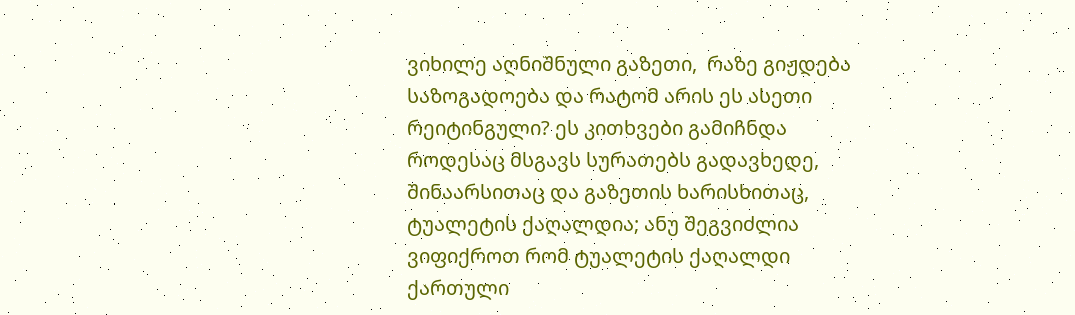ვიხილე აღნიშნული გაზეთი,  რაზე გიჟდება საზოგადოება და რატომ არის ეს ასეთი რეიტინგული? ეს კითხვები გამიჩნდა როდესაც მსგავს სურათებს გადავხედე, შინაარსითაც და გაზეთის ხარისხითაც, ტუალეტის ქაღალდია; ანუ შეგვიძლია ვიფიქროთ რომ ტუალეტის ქაღალდი ქართული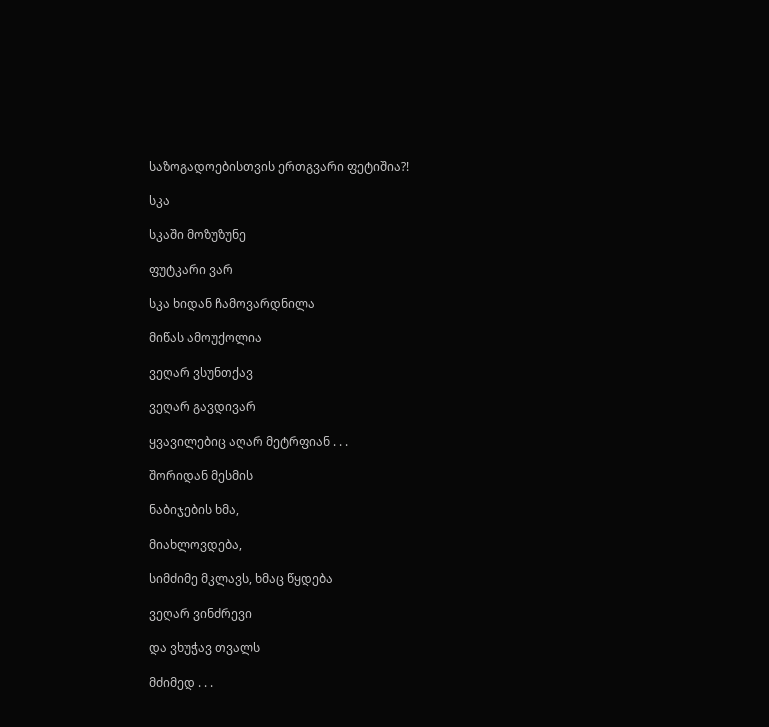საზოგადოებისთვის ერთგვარი ფეტიშია?!

სკა

სკაში მოზუზუნე

ფუტკარი ვარ

სკა ხიდან ჩამოვარდნილა

მიწას ამოუქოლია

ვეღარ ვსუნთქავ

ვეღარ გავდივარ

ყვავილებიც აღარ მეტრფიან . . .

შორიდან მესმის

ნაბიჯების ხმა,

მიახლოვდება,

სიმძიმე მკლავს, ხმაც წყდება

ვეღარ ვინძრევი

და ვხუჭავ თვალს

მძიმედ . . .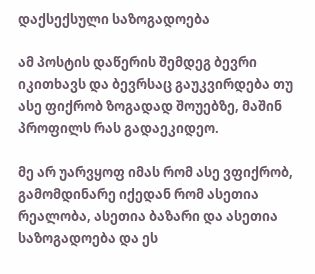დაქსექსული საზოგადოება

ამ პოსტის დაწერის შემდეგ ბევრი იკითხავს და ბევრსაც გაუკვირდება თუ ასე ფიქრობ ზოგადად შოუებზე, მაშინ პროფილს რას გადაეკიდეო.

მე არ უარვყოფ იმას რომ ასე ვფიქრობ, გამომდინარე იქედან რომ ასეთია რეალობა, ასეთია ბაზარი და ასეთია საზოგადოება და ეს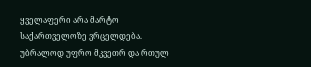ყველაფერი არა მარტო საქართველოზე ვრცელდება. უბრალოდ უფრო მკვეთრ და რთულ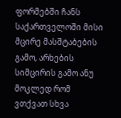ფორმებში ჩანს საქართველოში მისი მცირე მასშტაბების გამო, არხების სიმცირის გამო ანუ მოკლედ რომ ვთქვათ სხვა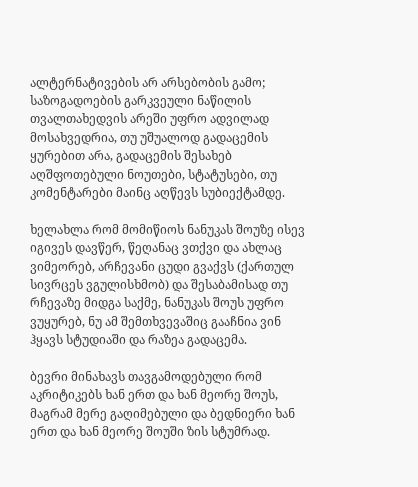ალტერნატივების არ არსებობის გამო; საზოგადოების გარკვეული ნაწილის თვალთახედვის არეში უფრო ადვილად მოსახვედრია, თუ უშუალოდ გადაცემის ყურებით არა, გადაცემის შესახებ აღშფოთებული ნოუთები, სტატუსები, თუ კომენტარები მაინც აღწევს სუბიექტამდე.

ხელახლა რომ მომიწიოს ნანუკას შოუზე ისევ იგივეს დავწერ, წეღანაც ვთქვი და ახლაც ვიმეორებ, არჩევანი ცუდი გვაქვს (ქართულ სივრცეს ვგულისხმობ) და შესაბამისად თუ რჩევაზე მიდგა საქმე, ნანუკას შოუს უფრო ვუყურებ, ნუ ამ შემთხვევაშიც გააჩნია ვინ ჰყავს სტუდიაში და რაზეა გადაცემა.

ბევრი მინახავს თავგამოდებული რომ აკრიტიკებს ხან ერთ და ხან მეორე შოუს, მაგრამ მერე გაღიმებული და ბედნიერი ხან ერთ და ხან მეორე შოუში ზის სტუმრად.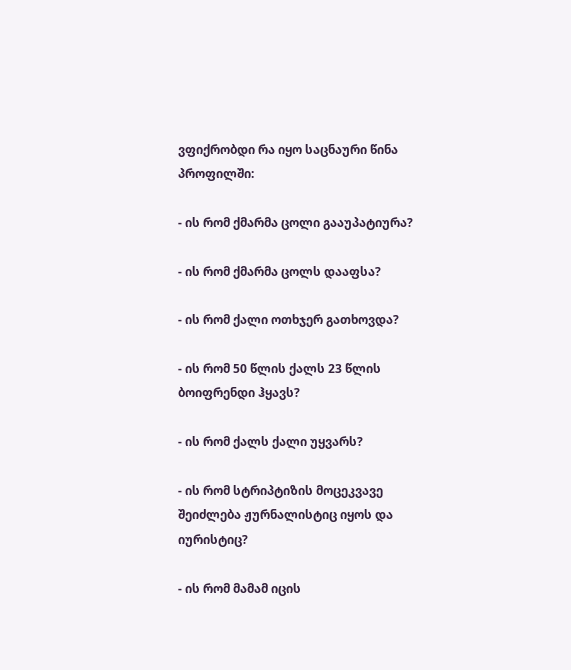ვფიქრობდი რა იყო საცნაური წინა პროფილში:

- ის რომ ქმარმა ცოლი გააუპატიურა?

- ის რომ ქმარმა ცოლს დააფსა?

- ის რომ ქალი ოთხჯერ გათხოვდა?

- ის რომ 50 წლის ქალს 23 წლის ბოიფრენდი ჰყავს?

- ის რომ ქალს ქალი უყვარს?

- ის რომ სტრიპტიზის მოცეკვავე შეიძლება ჟურნალისტიც იყოს და იურისტიც?

- ის რომ მამამ იცის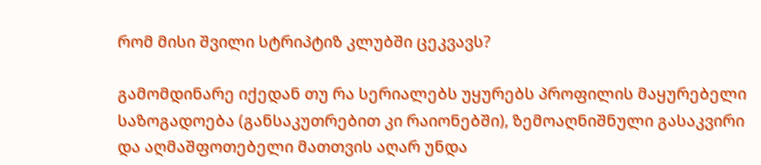რომ მისი შვილი სტრიპტიზ კლუბში ცეკვავს?

გამომდინარე იქედან თუ რა სერიალებს უყურებს პროფილის მაყურებელი საზოგადოება (განსაკუთრებით კი რაიონებში), ზემოაღნიშნული გასაკვირი და აღმაშფოთებელი მათთვის აღარ უნდა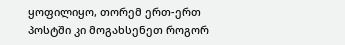ყოფილიყო, თორემ ერთ-ერთ პოსტში კი მოგახსენეთ როგორ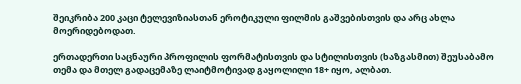შეიკრიბა 200 კაცი ტელევიზიასთან ეროტიკული ფილმის გაშვებისთვის და არც ახლა მოერიდებოდათ.

ერთადერთი საცნაური პროფილის ფორმატისთვის და სტილისთვის (ხაზგასმით) შეუსაბამო თემა და მთელ გადაცემაზე ლაიტმოტივად გაყოლილი 18+ იყო, ალბათ.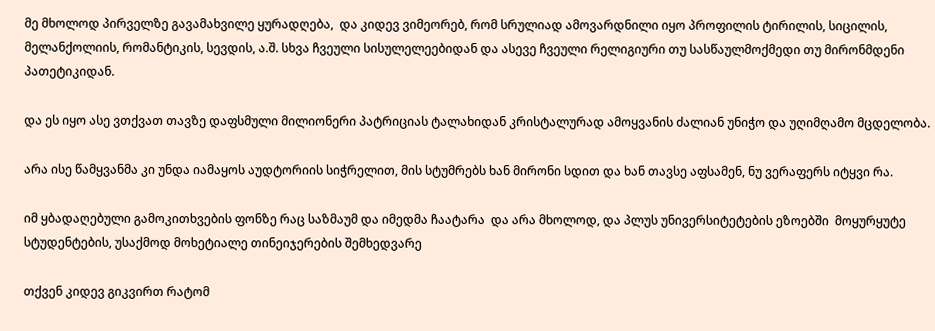მე მხოლოდ პირველზე გავამახვილე ყურადღება,  და კიდევ ვიმეორებ, რომ სრულიად ამოვარდნილი იყო პროფილის ტირილის, სიცილის, მელანქოლიის, რომანტიკის, სევდის, ა.შ. სხვა ჩვეული სისულელეებიდან და ასევე ჩვეული რელიგიური თუ სასწაულმოქმედი თუ მირონმდენი პათეტიკიდან.

და ეს იყო ასე ვთქვათ თავზე დაფსმული მილიონერი პატრიციას ტალახიდან კრისტალურად ამოყვანის ძალიან უნიჭო და უღიმღამო მცდელობა.

არა ისე წამყვანმა კი უნდა იამაყოს აუდტორიის სიჭრელით, მის სტუმრებს ხან მირონი სდით და ხან თავსე აფსამენ, ნუ ვერაფერს იტყვი რა.

იმ ყბადაღებული გამოკითხვების ფონზე რაც საზმაუმ და იმედმა ჩაატარა  და არა მხოლოდ, და პლუს უნივერსიტეტების ეზოებში  მოყურყუტე სტუდენტების, უსაქმოდ მოხეტიალე თინეიჯერების შემხედვარე

თქვენ კიდევ გიკვირთ რატომ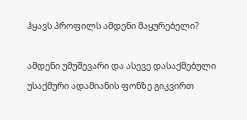ჰყავს პროფილს ამდენი მაყურებელი?

ამდენი უმუშევარი და ასევე დასაქმებული უსაქმური ადამიანის ფონზე გიკვირთ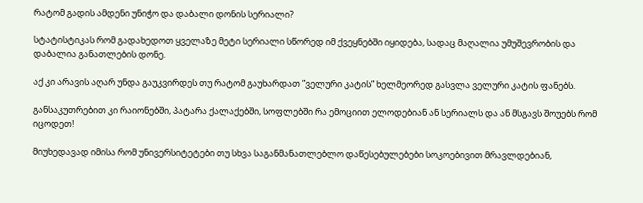რატომ გადის ამდენი უნიჭო და დაბალი დონის სერიალი?

სტატისტიკას რომ გადახედოთ ყველაზე მეტი სერიალი სწორედ იმ ქვეყნებში იყიდება, სადაც მაღალია უმუშევრობის და დაბალია განათლების დონე.

აქ კი არავის აღარ უნდა გაუკვირდეს თუ რატომ გაუხარდათ ”ველური კატის” ხელმეორედ გასვლა ველური კატის ფანებს.

განსაკუთრებით კი რაიონებში, პატარა ქალაქებში, სოფლებში რა ემოციით ელოდებიან ან სერიალს და ან მსგავს შოუებს რომ იცოდეთ!

მიუხედავად იმისა რომ უნივერსიტეტები თუ სხვა საგანმანათლებლო დაწესებულებები სოკოებივით მრავლდებიან,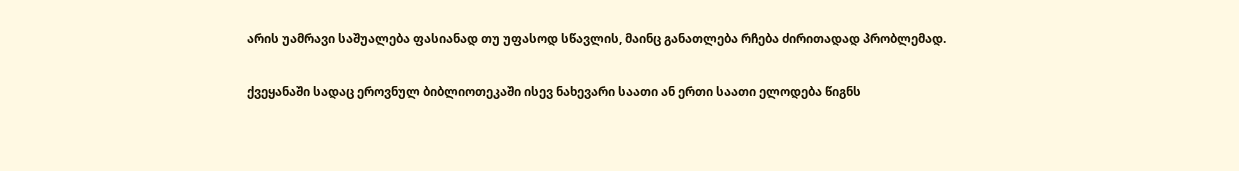არის უამრავი საშუალება ფასიანად თუ უფასოდ სწავლის, მაინც განათლება რჩება ძირითადად პრობლემად.

ქვეყანაში სადაც ეროვნულ ბიბლიოთეკაში ისევ ნახევარი საათი ან ერთი საათი ელოდება წიგნს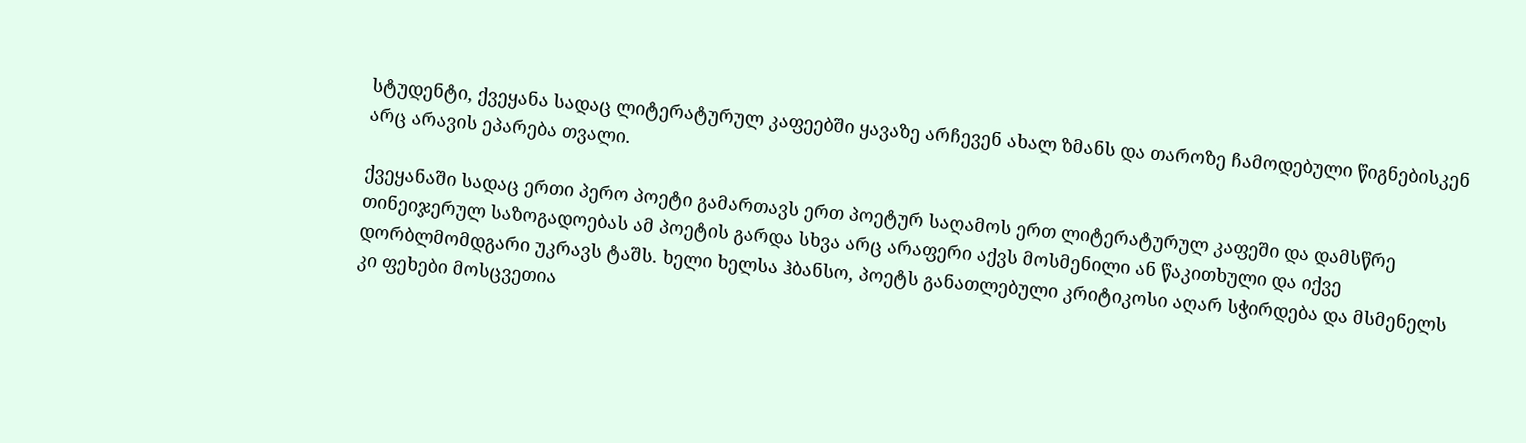სტუდენტი, ქვეყანა სადაც ლიტერატურულ კაფეებში ყავაზე არჩევენ ახალ ზმანს და თაროზე ჩამოდებული წიგნებისკენ არც არავის ეპარება თვალი.

ქვეყანაში სადაც ერთი პერო პოეტი გამართავს ერთ პოეტურ საღამოს ერთ ლიტერატურულ კაფეში და დამსწრე თინეიჯერულ საზოგადოებას ამ პოეტის გარდა სხვა არც არაფერი აქვს მოსმენილი ან წაკითხული და იქვე დორბლმომდგარი უკრავს ტაშს. ხელი ხელსა ჰბანსო, პოეტს განათლებული კრიტიკოსი აღარ სჭირდება და მსმენელს კი ფეხები მოსცვეთია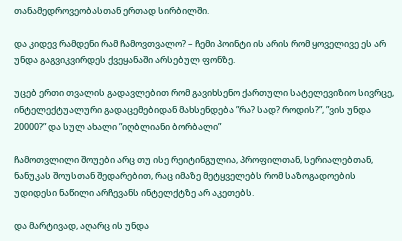თანამედროვეობასთან ერთად სირბილში.

და კიდევ რამდენი რამ ჩამოვთვალო? – ჩემი პოინტი ის არის რომ ყოველივე ეს არ უნდა გაგვიკვირდეს ქვეყანაში არსებულ ფონზე.

უცებ ერთი თვალის გადავლებით რომ გავიხსენო ქართული სატელევიზიო სივრცე, ინტელექტუალური გადაცემებიდან მახსენდება ”რა? სად? როდის?”, ”ვის უნდა 20000?” და სულ ახალი ”იღბლიანი ბორბალი”

ჩამოთვლილი შოუები არც თუ ისე რეიტინგულია, პროფილთან, სერიალებთან, ნანუკას შოუსთან შედარებით, რაც იმაზე მეტყველებს რომ საზოგადოების უდიდესი ნაწილი არჩევანს ინტელქტზე არ აკეთებს.

და მარტივად, აღარც ის უნდა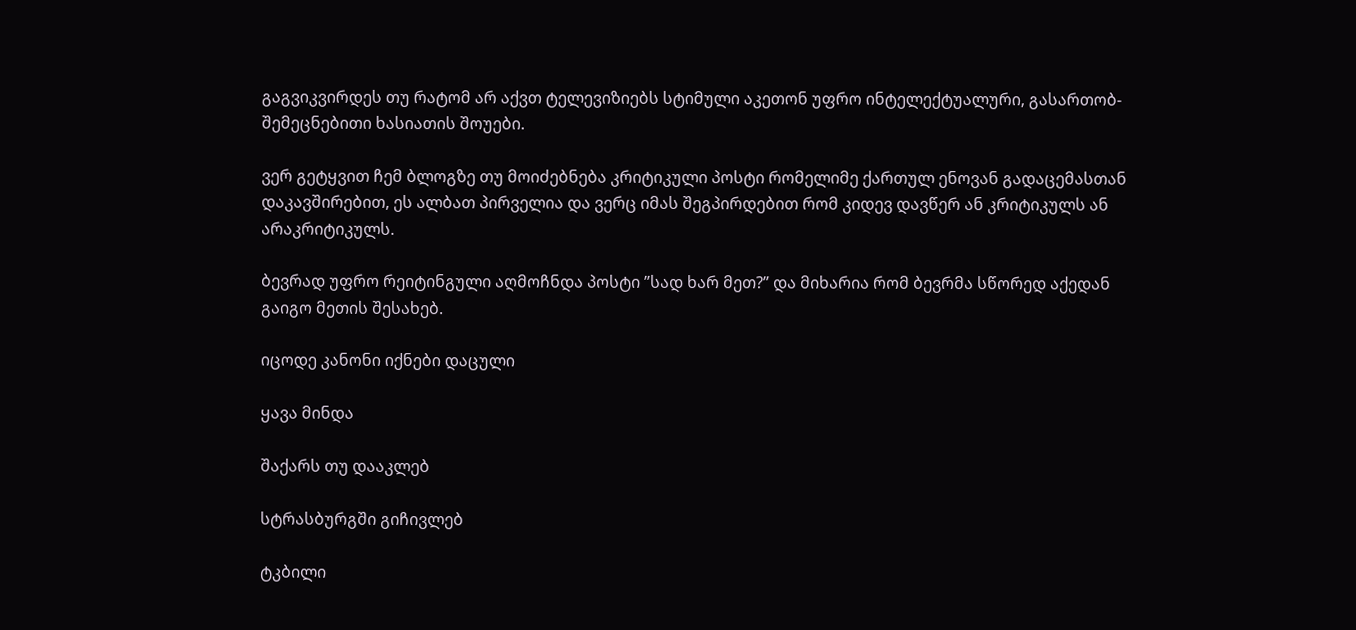გაგვიკვირდეს თუ რატომ არ აქვთ ტელევიზიებს სტიმული აკეთონ უფრო ინტელექტუალური, გასართობ-შემეცნებითი ხასიათის შოუები.

ვერ გეტყვით ჩემ ბლოგზე თუ მოიძებნება კრიტიკული პოსტი რომელიმე ქართულ ენოვან გადაცემასთან დაკავშირებით, ეს ალბათ პირველია და ვერც იმას შეგპირდებით რომ კიდევ დავწერ ან კრიტიკულს ან არაკრიტიკულს.

ბევრად უფრო რეიტინგული აღმოჩნდა პოსტი ”სად ხარ მეთ?” და მიხარია რომ ბევრმა სწორედ აქედან გაიგო მეთის შესახებ.

იცოდე კანონი იქნები დაცული

ყავა მინდა

შაქარს თუ დააკლებ

სტრასბურგში გიჩივლებ

ტკბილი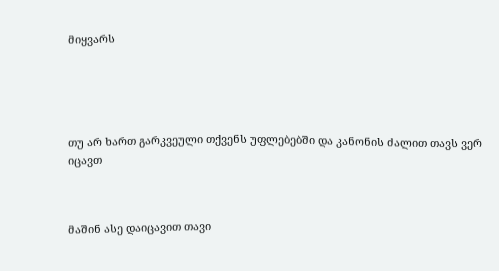მიყვარს





თუ არ ხართ გარკვეული თქვენს უფლებებში და კანონის ძალით თავს ვერ იცავთ



მაშინ ასე დაიცავით თავი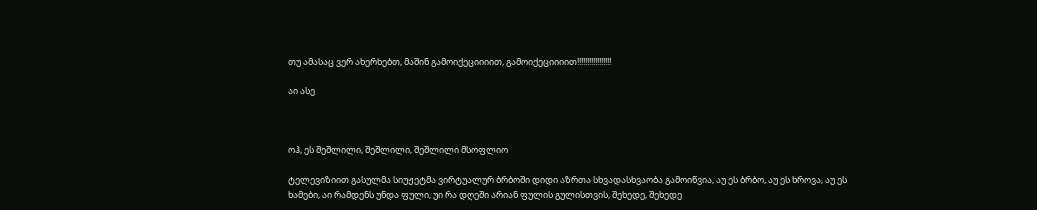თუ ამასაც ვერ ახერხებთ, მაშინ გამოიქეციიიით, გამოიქეციიიით!!!!!!!!!!!!!!!!!

აი ასე



ოჰ, ეს შეშლილი, შეშლილი, შეშლილი მსოფლიო

ტელევიზიით გასულმა სიუჟეტმა ვირტუალურ ბრბოში დიდი აზრთა სხვადასხვაობა გამოიწვია, აუ ეს ბრბო, აუ ეს ხროვა, აუ ეს ხამები, აი რამდენს უნდა ფული, უი რა დღეში არიან ფულის გულისთვის, შეხედე, შეხედე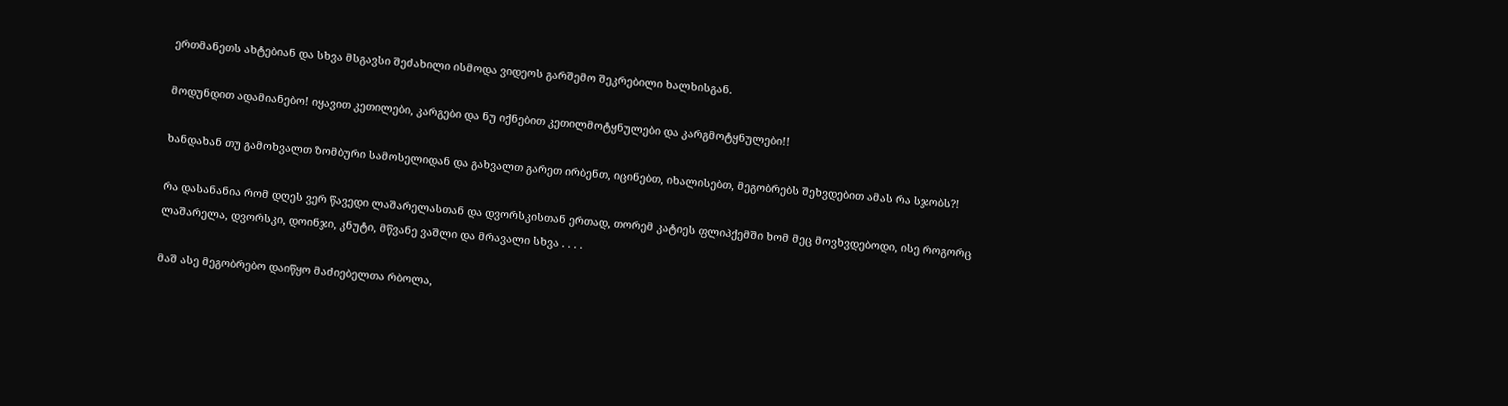ერთმანეთს ახტებიან და სხვა მსგავსი შეძახილი ისმოდა ვიდეოს გარშემო შეკრებილი ხალხისგან.

მოდუნდით ადამიანებო! იყავით კეთილები, კარგები და ნუ იქნებით კეთილმოტყნულები და კარგმოტყნულები!!

ხანდახან თუ გამოხვალთ ზომბური სამოსელიდან და გახვალთ გარეთ ირბენთ, იცინებთ, იხალისებთ, მეგობრებს შეხვდებით ამას რა სჯობს?!

რა დასანანია რომ დღეს ვერ წავედი ლაშარელასთან და დვორსკისთან ერთად, თორემ კატიეს ფლიპქემში ხომ მეც მოვხვდებოდი, ისე როგორც ლაშარელა, დვორსკი, დოინჯი, კნუტი, მწვანე ვაშლი და მრავალი სხვა . . . .

მაშ ასე მეგობრებო დაიწყო მაძიებელთა რბოლა,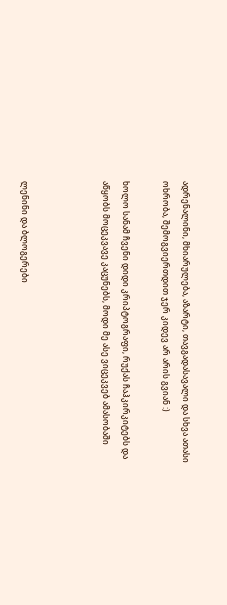ადრენალინი, მხიარულება, აზარტი, თავგადასავალი და სხვა ათასი ოხრობა, შემოგვიერთდით ჯერ კიდევ არ არის გვიან :)

ხოლო სანამ ჩვენი დიდი კრიპტოგრაფი, რუქას ჩაჰკირკიტებს და აწყობს მოცეკვავე კაცუნებს, მოდი მე ასე ვიცეკვებ ამასობაში



ლენინი და ბლოგერები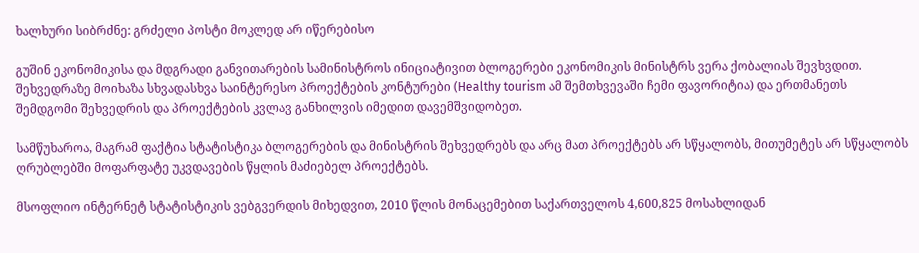ხალხური სიბრძნე: გრძელი პოსტი მოკლედ არ იწერებისო

გუშინ ეკონომიკისა და მდგრადი განვითარების სამინისტროს ინიციატივით ბლოგერები ეკონომიკის მინისტრს ვერა ქობალიას შევხვდით. შეხვედრაზე მოიხაზა სხვადასხვა საინტერესო პროექტების კონტურები (Healthy tourism ამ შემთხვევაში ჩემი ფავორიტია) და ერთმანეთს შემდგომი შეხვედრის და პროექტების კვლავ განხილვის იმედით დავემშვიდობეთ.

სამწუხაროა, მაგრამ ფაქტია სტატისტიკა ბლოგერების და მინისტრის შეხვედრებს და არც მათ პროექტებს არ სწყალობს, მითუმეტეს არ სწყალობს ღრუბლებში მოფარფატე უკვდავების წყლის მაძიებელ პროექტებს.

მსოფლიო ინტერნეტ სტატისტიკის ვებგვერდის მიხედვით, 2010 წლის მონაცემებით საქართველოს 4,600,825 მოსახლიდან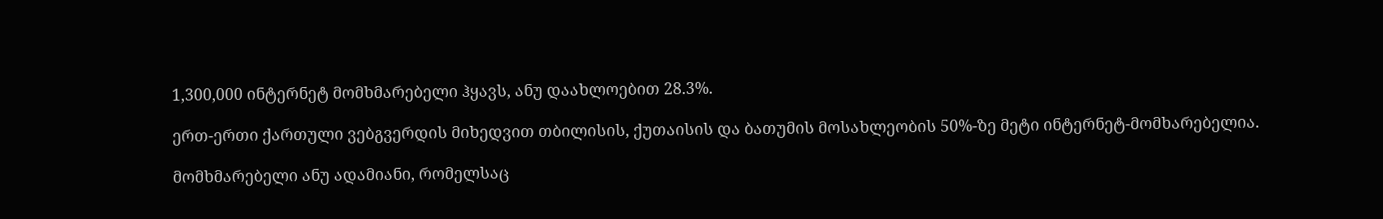1,300,000 ინტერნეტ მომხმარებელი ჰყავს, ანუ დაახლოებით 28.3%.

ერთ-ერთი ქართული ვებგვერდის მიხედვით თბილისის, ქუთაისის და ბათუმის მოსახლეობის 50%-ზე მეტი ინტერნეტ-მომხარებელია.

მომხმარებელი ანუ ადამიანი, რომელსაც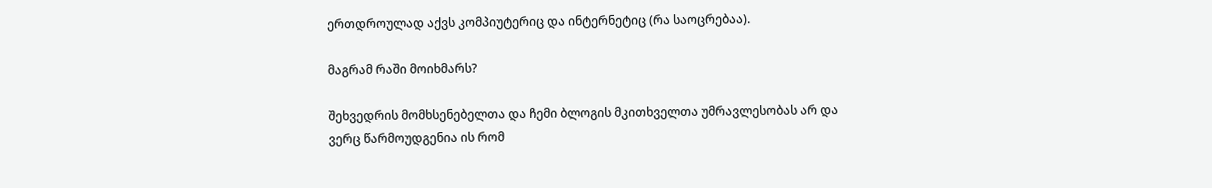ერთდროულად აქვს კომპიუტერიც და ინტერნეტიც (რა საოცრებაა).

მაგრამ რაში მოიხმარს?

შეხვედრის მომხსენებელთა და ჩემი ბლოგის მკითხველთა უმრავლესობას არ და ვერც წარმოუდგენია ის რომ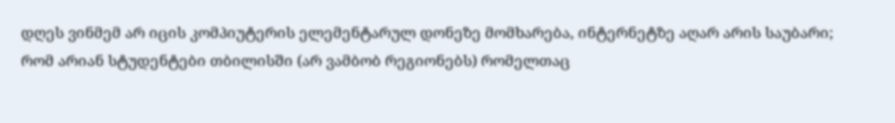დღეს ვინმემ არ იცის კომპიუტერის ელემენტარულ დონეზე მომხარება, ინტერნეტზე აღარ არის საუბარი; რომ არიან სტუდენტები თბილისში (არ ვამბობ რეგიონებს) რომელთაც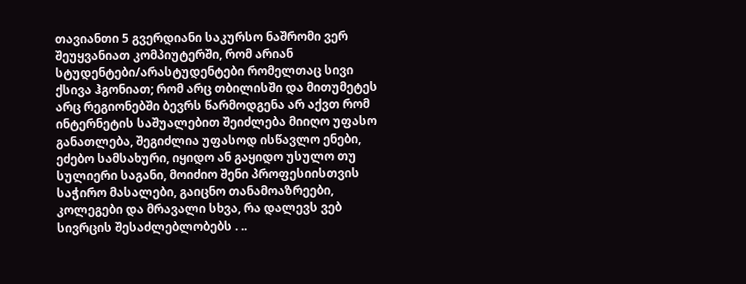თავიანთი 5 გვერდიანი საკურსო ნაშრომი ვერ შეუყვანიათ კომპიუტერში, რომ არიან სტუდენტები/არასტუდენტები რომელთაც სივი ქსივა ჰგონიათ; რომ არც თბილისში და მითუმეტეს არც რეგიონებში ბევრს წარმოდგენა არ აქვთ რომ ინტერნეტის საშუალებით შეიძლება მიიღო უფასო განათლება, შეგიძლია უფასოდ ისწავლო ენები, ეძებო სამსახური, იყიდო ან გაყიდო უსულო თუ სულიერი საგანი, მოიძიო შენი პროფესიისთვის საჭირო მასალები, გაიცნო თანამოაზრეები, კოლეგები და მრავალი სხვა, რა დალევს ვებ სივრცის შესაძლებლობებს . ..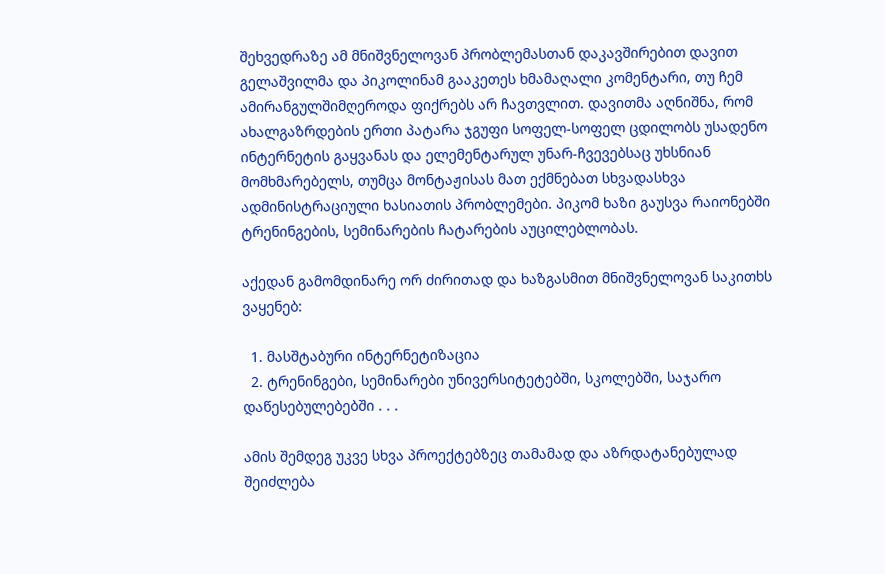შეხვედრაზე ამ მნიშვნელოვან პრობლემასთან დაკავშირებით დავით გელაშვილმა და პიკოლინამ გააკეთეს ხმამაღალი კომენტარი, თუ ჩემ ამირანგულშიმღეროდა ფიქრებს არ ჩავთვლით. დავითმა აღნიშნა, რომ ახალგაზრდების ერთი პატარა ჯგუფი სოფელ-სოფელ ცდილობს უსადენო ინტერნეტის გაყვანას და ელემენტარულ უნარ-ჩვევებსაც უხსნიან მომხმარებელს, თუმცა მონტაჟისას მათ ექმნებათ სხვადასხვა ადმინისტრაციული ხასიათის პრობლემები. პიკომ ხაზი გაუსვა რაიონებში ტრენინგების, სემინარების ჩატარების აუცილებლობას.

აქედან გამომდინარე ორ ძირითად და ხაზგასმით მნიშვნელოვან საკითხს ვაყენებ:

  1. მასშტაბური ინტერნეტიზაცია
  2. ტრენინგები, სემინარები უნივერსიტეტებში, სკოლებში, საჯარო დაწესებულებებში . . .

ამის შემდეგ უკვე სხვა პროექტებზეც თამამად და აზრდატანებულად შეიძლება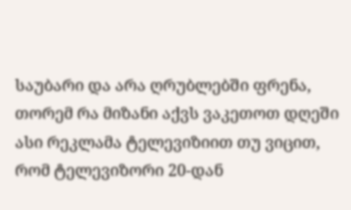საუბარი და არა ღრუბლებში ფრენა, თორემ რა მიზანი აქვს ვაკეთოთ დღეში ასი რეკლამა ტელევიზიით თუ ვიცით, რომ ტელევიზორი 20-დან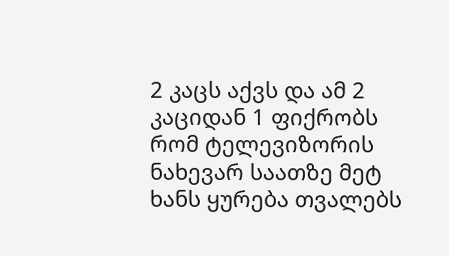2 კაცს აქვს და ამ 2 კაციდან 1 ფიქრობს რომ ტელევიზორის ნახევარ საათზე მეტ ხანს ყურება თვალებს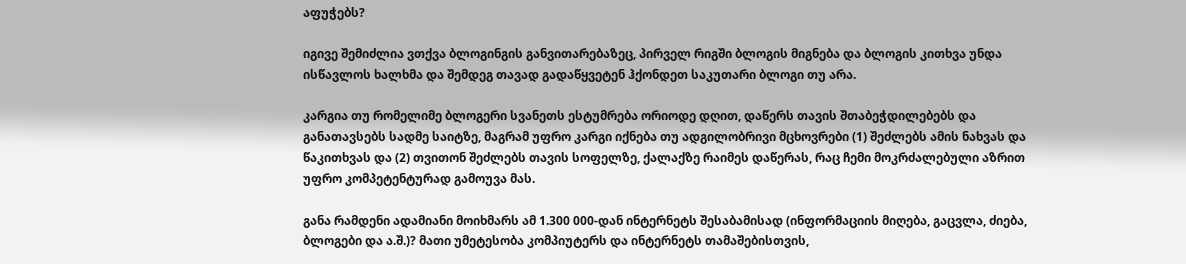აფუჭებს?

იგივე შემიძლია ვთქვა ბლოგინგის განვითარებაზეც, პირველ რიგში ბლოგის მიგნება და ბლოგის კითხვა უნდა ისწავლოს ხალხმა და შემდეგ თავად გადაწყვეტენ ჰქონდეთ საკუთარი ბლოგი თუ არა.

კარგია თუ რომელიმე ბლოგერი სვანეთს ესტუმრება ორიოდე დღით, დაწერს თავის შთაბეჭდილებებს და განათავსებს სადმე საიტზე, მაგრამ უფრო კარგი იქნება თუ ადგილობრივი მცხოვრები (1) შეძლებს ამის ნახვას და წაკითხვას და (2) თვითონ შეძლებს თავის სოფელზე, ქალაქზე რაიმეს დაწერას, რაც ჩემი მოკრძალებული აზრით უფრო კომპეტენტურად გამოუვა მას.

განა რამდენი ადამიანი მოიხმარს ამ 1.300 000-დან ინტერნეტს შესაბამისად (ინფორმაციის მიღება, გაცვლა, ძიება, ბლოგები და ა.შ.)? მათი უმეტესობა კომპიუტერს და ინტერნეტს თამაშებისთვის,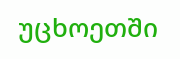უცხოეთში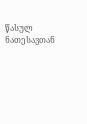წასულ ნათესავთან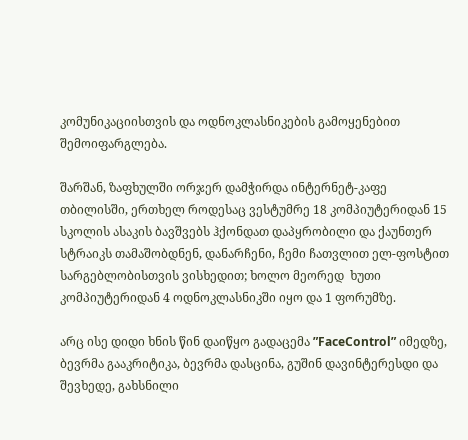კომუნიკაციისთვის და ოდნოკლასნიკების გამოყენებით შემოიფარგლება.

შარშან, ზაფხულში ორჯერ დამჭირდა ინტერნეტ-კაფე თბილისში, ერთხელ როდესაც ვესტუმრე 18 კომპიუტერიდან 15 სკოლის ასაკის ბავშვებს ჰქონდათ დაპყრობილი და ქაუნთერ სტრაიკს თამაშობდნენ, დანარჩენი, ჩემი ჩათვლით ელ-ფოსტით სარგებლობისთვის ვისხედით; ხოლო მეორედ  ხუთი კომპიუტერიდან 4 ოდნოკლასნიკში იყო და 1 ფორუმზე.

არც ისე დიდი ხნის წინ დაიწყო გადაცემა ”FaceControl” იმედზე, ბევრმა გააკრიტიკა, ბევრმა დასცინა, გუშინ დავინტერესდი და შევხედე, გახსნილი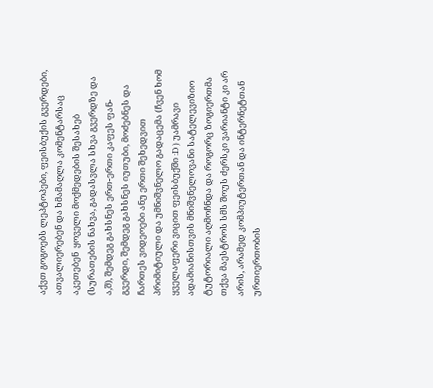აქვთ გოგოებს ლეპტოპები, ფეისბუქის გვერდები, ათვალიერებენ და ხმამაღლა კომენტარსაც აკეთებენ  ყოველი მოქმედების შესახებ (სურათების ნახვა, გადასვლა სხვა გვერდზე და ა,შ), შემდეგ გახსნეს ერთ-ერთი კაფეს ფან-გვერდი, შემდეგ გახსნეს იუთუბი, მოძებნეს და ჩართეს ვიდეოები ანუ ერთი შეხედვით პრიმიტიული და უმნიშვნელო გადაცემა (ჩვენ ხომ ყველაფერი ვიცით ფეისბუქში :D ) უამრავი ადამიანისთვის მნიშვნელოვანი სატელევიზიო ტუტორიალი აღმოჩნდა და როგორც ზოგიერთმა თქვა მაესტროს სმს შოუს ძერსკი ვარიანტი კი არ არის, არამედ კომპიუტერთან და ინტერნეტთან ურთიერთობის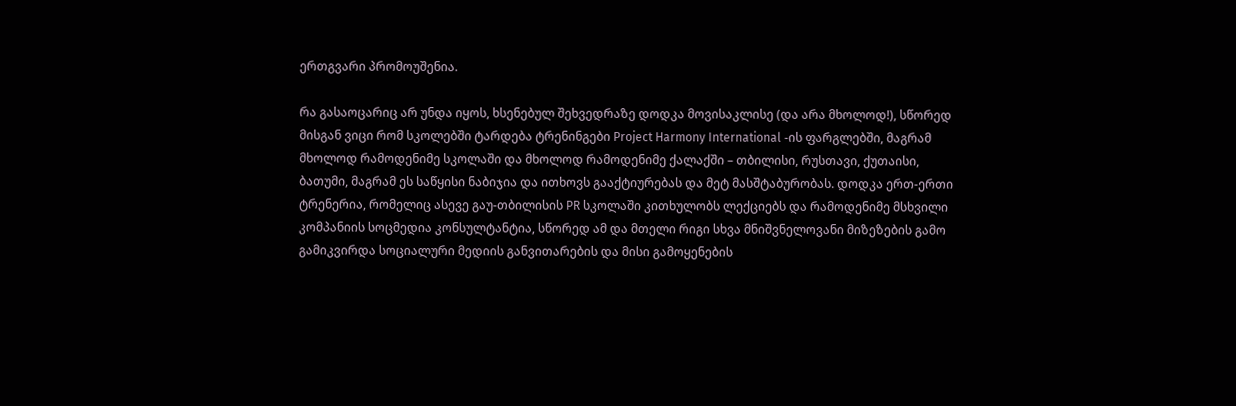ერთგვარი პრომოუშენია.

რა გასაოცარიც არ უნდა იყოს, ხსენებულ შეხვედრაზე დოდკა მოვისაკლისე (და არა მხოლოდ!), სწორედ მისგან ვიცი რომ სკოლებში ტარდება ტრენინგები Project Harmony International -ის ფარგლებში, მაგრამ მხოლოდ რამოდენიმე სკოლაში და მხოლოდ რამოდენიმე ქალაქში – თბილისი, რუსთავი, ქუთაისი, ბათუმი, მაგრამ ეს საწყისი ნაბიჯია და ითხოვს გააქტიურებას და მეტ მასშტაბურობას. დოდკა ერთ-ერთი ტრენერია, რომელიც ასევე გაუ-თბილისის PR სკოლაში კითხულობს ლექციებს და რამოდენიმე მსხვილი კომპანიის სოცმედია კონსულტანტია, სწორედ ამ და მთელი რიგი სხვა მნიშვნელოვანი მიზეზების გამო გამიკვირდა სოციალური მედიის განვითარების და მისი გამოყენების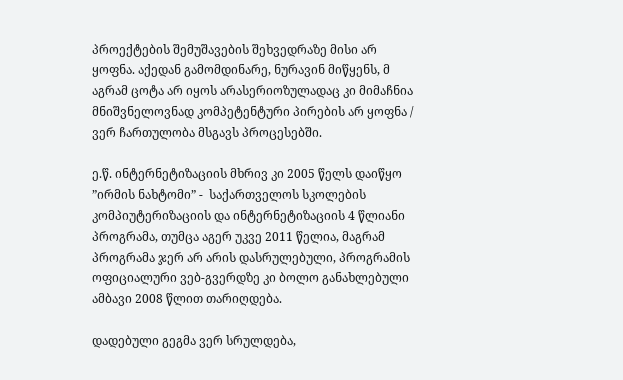პროექტების შემუშავების შეხვედრაზე მისი არ ყოფნა. აქედან გამომდინარე, ნურავინ მიწყენს, მ აგრამ ცოტა არ იყოს არასერიოზულადაც კი მიმაჩნია მნიშვნელოვნად კომპეტენტური პირების არ ყოფნა / ვერ ჩართულობა მსგავს პროცესებში.

ე.წ. ინტერნეტიზაციის მხრივ კი 2005 წელს დაიწყო ”ირმის ნახტომი” -  საქართველოს სკოლების კომპიუტერიზაციის და ინტერნეტიზაციის 4 წლიანი  პროგრამა, თუმცა აგერ უკვე 2011 წელია, მაგრამ პროგრამა ჯერ არ არის დასრულებული, პროგრამის ოფიციალური ვებ-გვერდზე კი ბოლო განახლებული ამბავი 2008 წლით თარიღდება.

დადებული გეგმა ვერ სრულდება,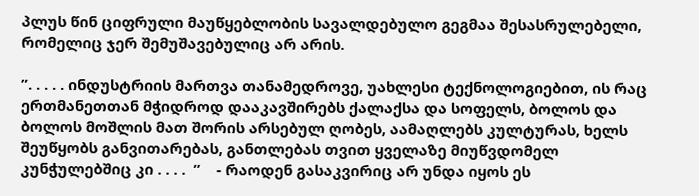პლუს წინ ციფრული მაუწყებლობის სავალდებულო გეგმაა შესასრულებელი, რომელიც ჯერ შემუშავებულიც არ არის.

”. . . . . ინდუსტრიის მართვა თანამედროვე, უახლესი ტექნოლოგიებით, ის რაც ერთმანეთთან მჭიდროდ დააკავშირებს ქალაქსა და სოფელს, ბოლოს და ბოლოს მოშლის მათ შორის არსებულ ღობეს, აამაღლებს კულტურას, ხელს შეუწყობს განვითარებას, განთლებას თვით ყველაზე მიუწვდომელ კუნჭულებშიც კი . . . .  ”    - რაოდენ გასაკვირიც არ უნდა იყოს ეს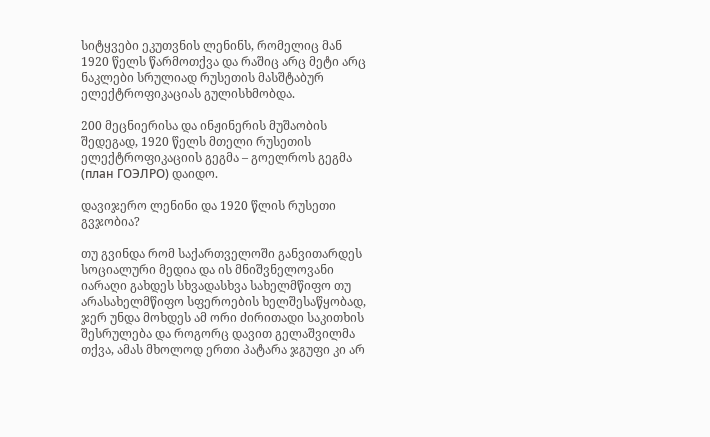სიტყვები ეკუთვნის ლენინს, რომელიც მან 1920 წელს წარმოთქვა და რაშიც არც მეტი არც ნაკლები სრულიად რუსეთის მასშტაბურ ელექტროფიკაციას გულისხმობდა.

200 მეცნიერისა და ინჟინერის მუშაობის შედეგად, 1920 წელს მთელი რუსეთის ელექტროფიკაციის გეგმა – გოელროს გეგმა (план ГОЭЛРО) დაიდო.

დავიჯერო ლენინი და 1920 წლის რუსეთი გვჯობია?

თუ გვინდა რომ საქართველოში განვითარდეს სოციალური მედია და ის მნიშვნელოვანი იარაღი გახდეს სხვადასხვა სახელმწიფო თუ არასახელმწიფო სფეროების ხელშესაწყობად, ჯერ უნდა მოხდეს ამ ორი ძირითადი საკითხის შესრულება და როგორც დავით გელაშვილმა თქვა, ამას მხოლოდ ერთი პატარა ჯგუფი კი არ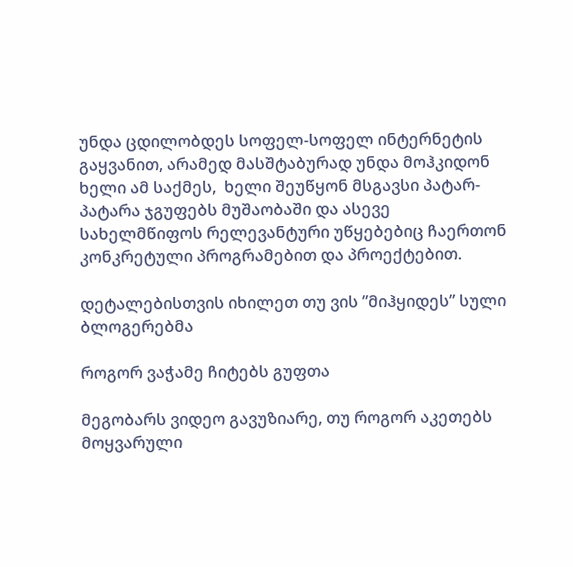უნდა ცდილობდეს სოფელ-სოფელ ინტერნეტის გაყვანით, არამედ მასშტაბურად უნდა მოჰკიდონ ხელი ამ საქმეს,  ხელი შეუწყონ მსგავსი პატარ-პატარა ჯგუფებს მუშაობაში და ასევე სახელმწიფოს რელევანტური უწყებებიც ჩაერთონ კონკრეტული პროგრამებით და პროექტებით.

დეტალებისთვის იხილეთ თუ ვის ”მიჰყიდეს” სული ბლოგერებმა

როგორ ვაჭამე ჩიტებს გუფთა

მეგობარს ვიდეო გავუზიარე, თუ როგორ აკეთებს მოყვარული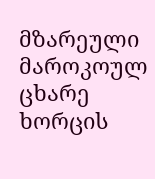მზარეული მაროკოულ ცხარე ხორცის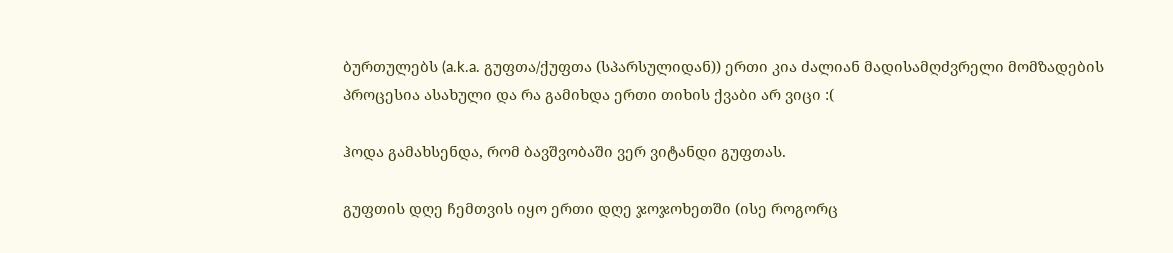ბურთულებს (a.k.a. გუფთა/ქუფთა (სპარსულიდან)) ერთი კია ძალიან მადისამღძვრელი მომზადების პროცესია ასახული და რა გამიხდა ერთი თიხის ქვაბი არ ვიცი :(

ჰოდა გამახსენდა, რომ ბავშვობაში ვერ ვიტანდი გუფთას.

გუფთის დღე ჩემთვის იყო ერთი დღე ჯოჯოხეთში (ისე როგორც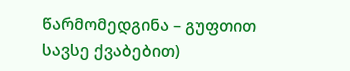წარმომედგინა – გუფთით სავსე ქვაბებით)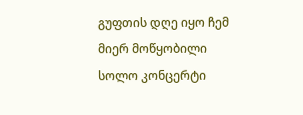გუფთის დღე იყო ჩემ მიერ მოწყობილი სოლო კონცერტი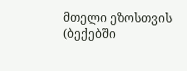მთელი ეზოსთვის (ბექებში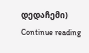დედაჩემი)
Continue reading